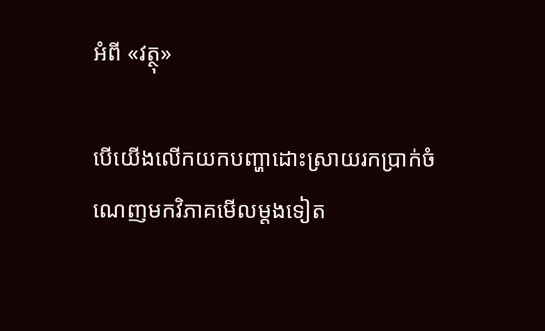អំពី «វត្ថុ»

បើយើងលើកយកបញ្ហាដោះស្រាយរកប្រាក់ចំណេញមកវិភាគមើលម្តងទៀត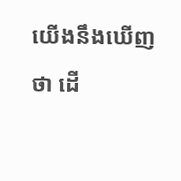យើងនឹងឃើញថា ដើ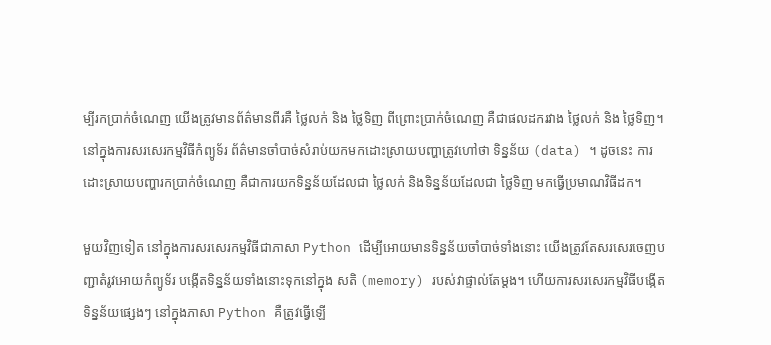ម្បីរកប្រាក់ចំណេញ យើងត្រូវមានព័ត៌មានពីរគឺ ថ្លៃលក់ និង ថ្លៃទិញ ពីព្រោះប្រាក់ចំណេញ គឺជាផលដករវាង ថ្លៃលក់ និង ថ្លៃទិញ។ នៅក្នុងការសរសេរកម្មវិធីកំព្យូទ័រ ព័ត៌មានចាំបាច់សំរាប់យកមកដោះស្រាយបញ្ហាត្រូវហៅថា ទិន្នន័យ (data) ។ ដូចនេះ ការដោះស្រាយបញ្ហារកប្រាក់ចំណេញ គឺជាការយកទិន្នន័យដែលជា ថ្លៃលក់ និងទិន្នន័យដែលជា ថ្លៃទិញ មកធ្វើប្រមាណវិធីដក។

មួយវិញទៀត នៅក្នុងការសរសេរកម្មវិធីជាភាសា Python ដើម្បីអោយមានទិន្នន័យចាំបាច់ទាំងនោះ យើងត្រូវតែសរសេរចេញបញ្ជាតំរូវអោយកំព្យូទ័រ បង្កើតទិន្នន័យទាំងនោះទុកនៅក្នុង សតិ (memory) របស់វាផ្ទាល់តែម្តង។ ហើយការសរសេរកម្មវិធីបង្កើតទិន្នន័យផ្សេងៗ នៅក្នុងភាសា Python គឺត្រូវធ្វើឡើ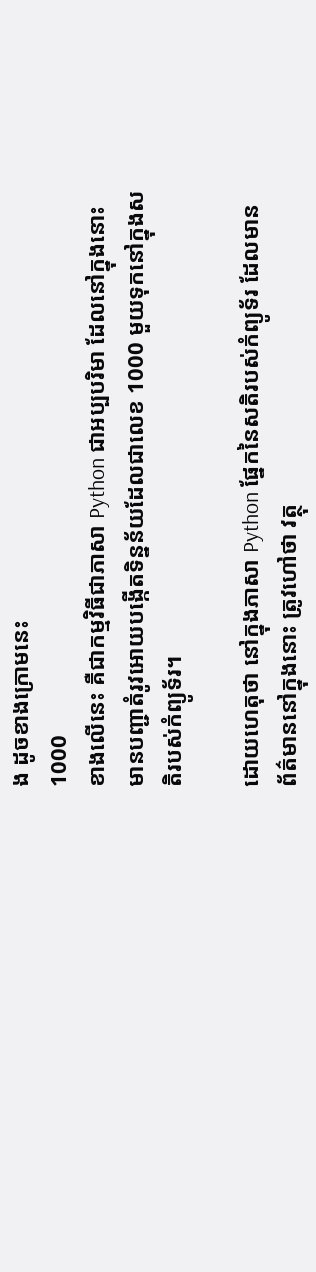ង ដូចខាងក្រោមនេះ
1000
ខាងលើនេះ គឺជាកម្មវិធីជាភាសា Python ជាអប្បបរិមា ដែលនៅក្នុងនោះ មានបញ្ជាតំរូវអោយបង្កើតទិន្នន័យដែលជាលេខ 1000 មួយទុកនៅក្នុងសតិរបស់កំព្យូទ័រ។

ដោយហេតុថា នៅក្នុងភាសា Python ផ្នែកនៃសតិរបស់កំព្យូទ័រ ដែលមានព័ត៌មាននៅក្នុងនោះ ត្រូវហៅថា វត្ថុ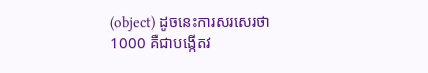(object) ដូចនេះការសរសេរថា 1000 គឺជាបង្កើតវ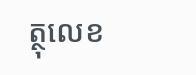ត្ថុលេខ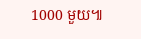1000 មួយ៕